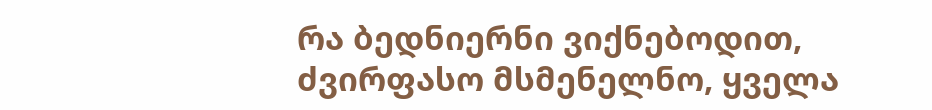რა ბედნიერნი ვიქნებოდით, ძვირფასო მსმენელნო, ყველა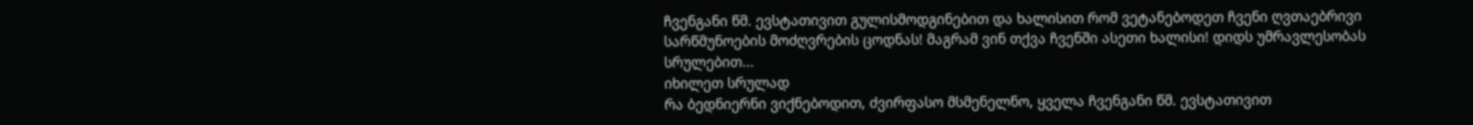ჩვენგანი წმ. ევსტათივით გულისმოდგინებით და ხალისით რომ ვეტანებოდეთ ჩვენი ღვთაებრივი სარწმუნოების მოძღვრების ცოდნას! მაგრამ ვინ თქვა ჩვენში ასეთი ხალისი! დიდს უმრავლესობას სრულებით...
იხილეთ სრულად
რა ბედნიერნი ვიქნებოდით, ძვირფასო მსმენელნო, ყველა ჩვენგანი წმ. ევსტათივით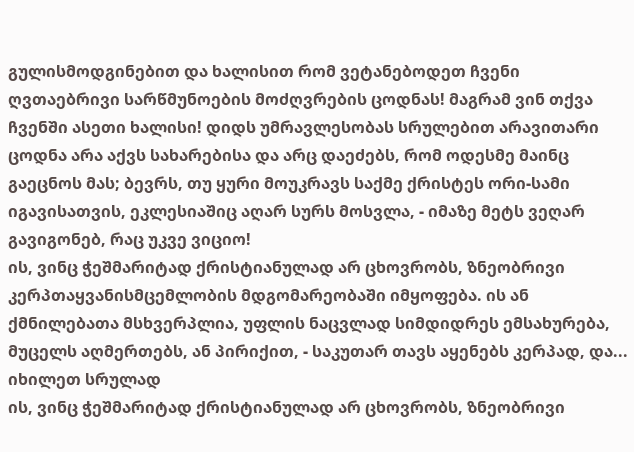გულისმოდგინებით და ხალისით რომ ვეტანებოდეთ ჩვენი ღვთაებრივი სარწმუნოების მოძღვრების ცოდნას! მაგრამ ვინ თქვა ჩვენში ასეთი ხალისი! დიდს უმრავლესობას სრულებით არავითარი ცოდნა არა აქვს სახარებისა და არც დაეძებს, რომ ოდესმე მაინც გაეცნოს მას; ბევრს, თუ ყური მოუკრავს საქმე ქრისტეს ორი-სამი იგავისათვის, ეკლესიაშიც აღარ სურს მოსვლა, - იმაზე მეტს ვეღარ გავიგონებ, რაც უკვე ვიციო!
ის, ვინც ჭეშმარიტად ქრისტიანულად არ ცხოვრობს, ზნეობრივი კერპთაყვანისმცემლობის მდგომარეობაში იმყოფება. ის ან ქმნილებათა მსხვერპლია, უფლის ნაცვლად სიმდიდრეს ემსახურება, მუცელს აღმერთებს, ან პირიქით, - საკუთარ თავს აყენებს კერპად, და...
იხილეთ სრულად
ის, ვინც ჭეშმარიტად ქრისტიანულად არ ცხოვრობს, ზნეობრივი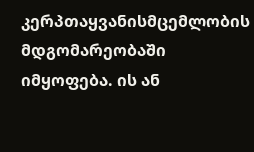კერპთაყვანისმცემლობის მდგომარეობაში იმყოფება. ის ან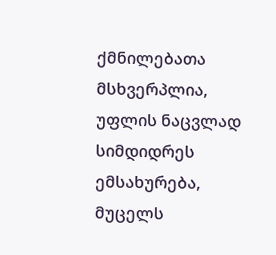ქმნილებათა მსხვერპლია, უფლის ნაცვლად სიმდიდრეს ემსახურება, მუცელს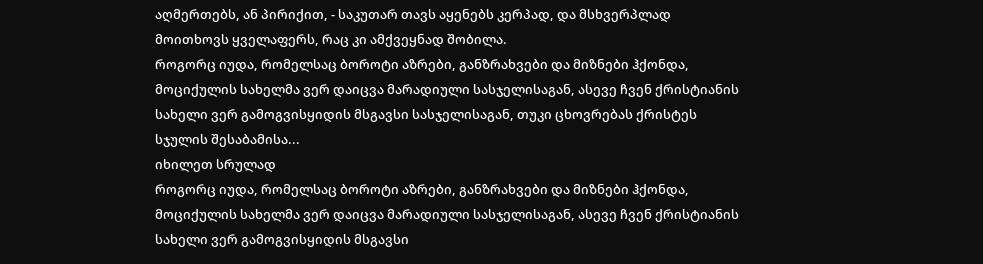აღმერთებს, ან პირიქით, - საკუთარ თავს აყენებს კერპად, და მსხვერპლად მოითხოვს ყველაფერს, რაც კი ამქვეყნად შობილა.
როგორც იუდა, რომელსაც ბოროტი აზრები, განზრახვები და მიზნები ჰქონდა, მოციქულის სახელმა ვერ დაიცვა მარადიული სასჯელისაგან, ასევე ჩვენ ქრისტიანის სახელი ვერ გამოგვისყიდის მსგავსი სასჯელისაგან, თუკი ცხოვრებას ქრისტეს სჯულის შესაბამისა...
იხილეთ სრულად
როგორც იუდა, რომელსაც ბოროტი აზრები, განზრახვები და მიზნები ჰქონდა, მოციქულის სახელმა ვერ დაიცვა მარადიული სასჯელისაგან, ასევე ჩვენ ქრისტიანის სახელი ვერ გამოგვისყიდის მსგავსი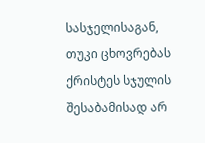სასჯელისაგან, თუკი ცხოვრებას ქრისტეს სჯულის შესაბამისად არ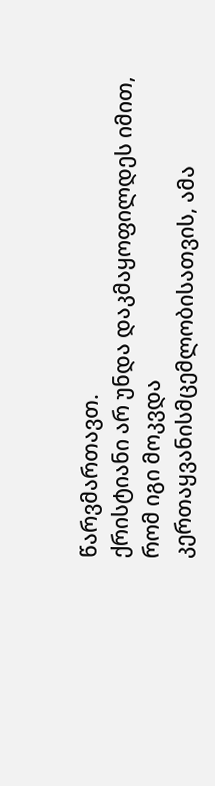წარვმართავთ.
ქრისტიანი არ უნდა დაკმაყოფილდეს იმით, რომ იგი მოკვდა კერთაყვანისმცემლობისათვის, ამა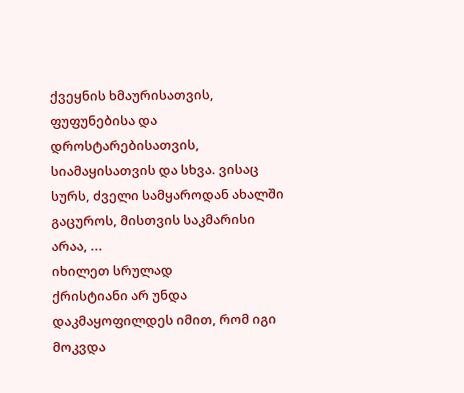ქვეყნის ხმაურისათვის, ფუფუნებისა და დროსტარებისათვის, სიამაყისათვის და სხვა. ვისაც სურს, ძველი სამყაროდან ახალში გაცუროს, მისთვის საკმარისი არაა, ...
იხილეთ სრულად
ქრისტიანი არ უნდა დაკმაყოფილდეს იმით, რომ იგი მოკვდა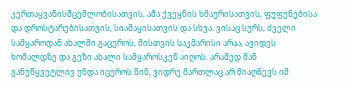კერთაყვანისმცემლობისათვის, ამა ქვეყნის ხმაურისათვის, ფუფუნებისა და დროსტარებისათვის, სიამაყისათვის და სხვა. ვისაც სურს, ძველი სამყაროდან ახალში გაცუროს, მისთვის საკმარისი არაა, ავიდეს ხომალდზე და გეზი ახალი სამყაროსკენ აიღოს. არამედ მან განუწყვეტლივ უნდა იცუროს წინ, ვიდრე მართლაც არ მიაღწევს იმ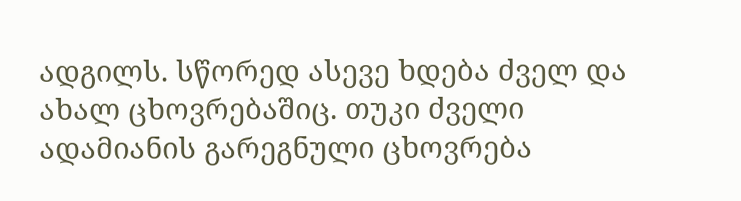ადგილს. სწორედ ასევე ხდება ძველ და ახალ ცხოვრებაშიც. თუკი ძველი ადამიანის გარეგნული ცხოვრება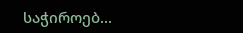საჭიროებ...